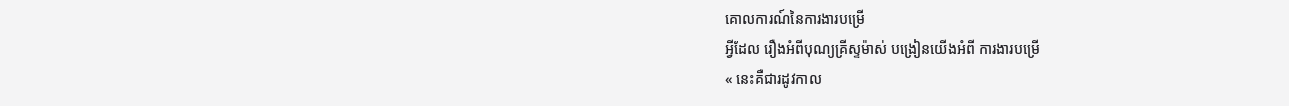គោលការណ៍នៃការងារបម្រើ
អ្វីដែល រឿងអំពីបុណ្យគ្រីស្ទម៉ាស់ បង្រៀនយើងអំពី ការងារបម្រើ
« នេះគឺជារដូវកាល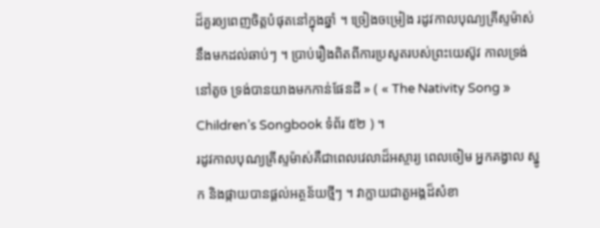ដ៏គួរឲ្យពេញចិត្តបំផុតនៅក្នុងឆ្នាំ ។ ច្រៀងចម្រៀង រដូវកាលបុណ្យគ្រីស្ទម៉ាស់នឹងមកដល់ឆាប់ៗ ។ ប្រាប់រឿងពិតពីការប្រសូតរបស់ព្រះយេស៊ូវ កាលទ្រង់នៅតូច ទ្រង់បានយាងមកកាន់ផែនដី » ( « The Nativity Song » Children’s Songbook ទំព័រ ៥២ ) ។
រដូវកាលបុណ្យគ្រីស្ទម៉ាស់គឺជាពេលវេលាដ៏អស្ចារ្យ ពេលចៀម អ្នកគង្វាល ស្នូក និងផ្កាយបានផ្តល់អត្ថន័យថ្មីៗ ។ វាក្លាយជាតួអង្គដ៏សំខា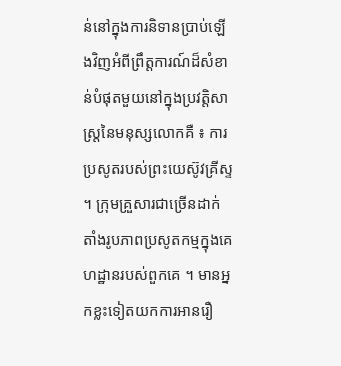ន់នៅក្នុងការនិទានប្រាប់ឡើងវិញអំពីព្រឹត្តការណ៍ដ៏សំខាន់បំផុតមួយនៅក្នុងប្រវត្តិសាស្ត្រនៃមនុស្សលោកគឺ ៖ ការប្រសូតរបស់ព្រះយេស៊ូវគ្រីស្ទ ។ ក្រុមគ្រួសារជាច្រើនដាក់តាំងរូបភាពប្រសូតកម្មក្នុងគេហដ្ឋានរបស់ពួកគេ ។ មានអ្នកខ្លះទៀតយកការអានរឿ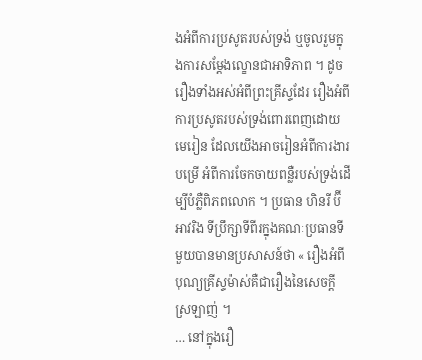ងអំពីការប្រសូតរបស់ទ្រង់ ឬចូលរួមក្នុងការសម្តែងល្ខោនជាអាទិភាព ។ ដូចរឿងទាំងអស់អំពីព្រះគ្រីស្ទដែរ រឿងអំពីការប្រសូតរបស់ទ្រង់ពោរពេញដោយមេរៀន ដែលយើងអាចរៀនអំពីការងារបម្រើ អំពីការចែកចាយពន្លឺរបស់ទ្រង់ដើម្បីបំភ្លឺពិភពលោក ។ ប្រធាន ហិនរី ប៊ី អាវរិង ទីប្រឹក្សាទីពីរក្នុងគណៈប្រធានទីមួយបានមានប្រសាសន៍ថា « រឿងអំពីបុណ្យគ្រីស្ទម៉ាស់គឺជារឿងនៃសេចក្តីស្រឡាញ់ ។
… នៅក្នុងរឿ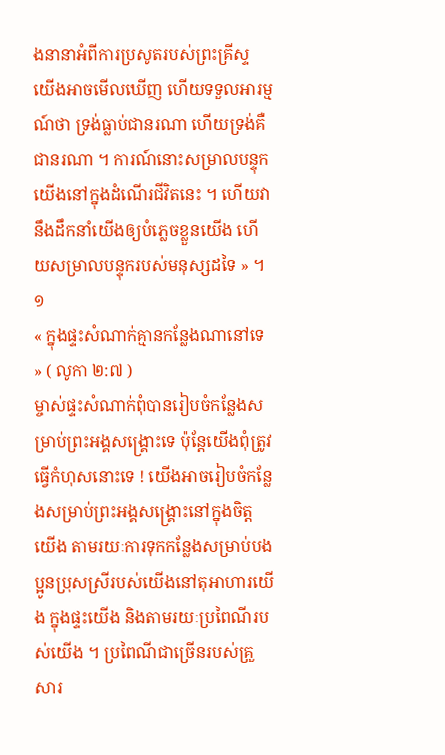ងនានាអំពីការប្រសូតរបស់ព្រះគ្រីស្ទ យើងអាចមើលឃើញ ហើយទទួលអារម្មណ៍ថា ទ្រង់ធ្លាប់ជានរណា ហើយទ្រង់គឺជានរណា ។ ការណ៍នោះសម្រាលបន្ទុកយើងនៅក្នុងដំណើរជីវិតនេះ ។ ហើយវានឹងដឹកនាំយើងឲ្យបំភ្លេចខ្លួនយើង ហើយសម្រាលបន្ទុករបស់មនុស្សដទៃ » ។១
« ក្នុងផ្ទះសំណាក់គ្មានកន្លែងណានៅទេ » ( លូកា ២:៧ )
ម្ចាស់ផ្ទះសំណាក់ពុំបានរៀបចំកន្លែងសម្រាប់ព្រះអង្គសង្គ្រោះទេ ប៉ុន្តែយើងពុំត្រូវធ្វើកំហុសនោះទេ ! យើងអាចរៀបចំកន្លែងសម្រាប់ព្រះអង្គសង្គ្រោះនៅក្នុងចិត្តយើង តាមរយៈការទុកកន្លែងសម្រាប់បងប្អូនប្រុសស្រីរបស់យើងនៅតុអាហារយើង ក្នុងផ្ទះយើង និងតាមរយៈប្រពៃណីរបស់យើង ។ ប្រពៃណីជាច្រើនរបស់គ្រួសារ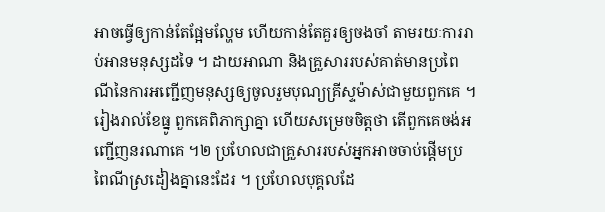អាចធ្វើឲ្យកាន់តែផ្អែមល្ហែម ហើយកាន់តែគួរឲ្យចងចាំ តាមរយៈការរាប់អានមនុស្សដទៃ ។ ដាយអាណា និងគ្រួសាររបស់គាត់មានប្រពៃណីនៃការអញ្ជើញមនុស្សឲ្យចូលរួមបុណ្យគ្រីស្ទម៉ាស់ជាមួយពួកគេ ។ រៀងរាល់ខែធ្នូ ពួកគេពិភាក្សាគ្នា ហើយសម្រេចចិត្តថា តើពួកគេចង់អញ្ជើញនរណាគេ ។២ ប្រហែលជាគ្រួសាររបស់អ្នកអាចចាប់ផ្តើមប្រពៃណីស្រដៀងគ្នានេះដែរ ។ ប្រហែលបុគ្គលដែ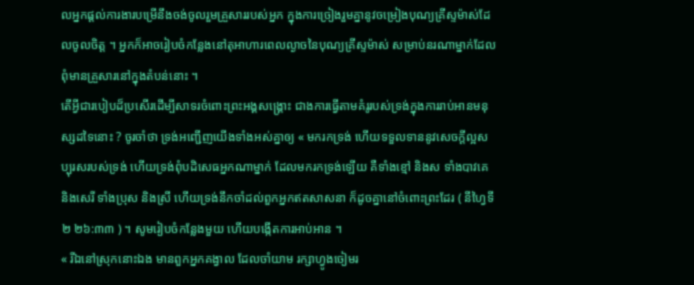លអ្នកផ្តល់ការងារបម្រើនឹងចង់ចូលរួមគ្រួសាររបស់អ្នក ក្នុងការច្រៀងរួមគ្នានូវចម្រៀងបុណ្យគ្រីស្ទម៉ាស់ដែលចូលចិត្ត ។ អ្នកក៏អាចរៀបចំកន្លែងនៅតុអាហារពេលល្ងាចនៃបុណ្យគ្រីស្ទម៉ាស់ សម្រាប់នរណាម្នាក់ដែលពុំមានគ្រួសារនៅក្នុងតំបន់នោះ ។
តើអ្វីជារបៀបដ៏ប្រសើរដើម្បីសាទរចំពោះព្រះអង្គសង្គ្រោះ ជាងការធ្វើតាមគំរូរបស់ទ្រង់ក្នុងការរាប់អានមនុស្សដទៃនោះ ? ចូរចាំថា ទ្រង់អញ្ជើញយើងទាំងអស់គ្នាឲ្យ « មករកទ្រង់ ហើយទទួលទាននូវសេចក្ដីល្អសប្បុរសរបស់ទ្រង់ ហើយទ្រង់ពុំបដិសេធអ្នកណាម្នាក់ ដែលមករកទ្រង់ឡើយ គឺទាំងខ្មៅ និងស ទាំងបាវគេ និងសេរី ទាំងប្រុស និងស្រី ហើយទ្រង់នឹកចាំដល់ពួកអ្នកឥតសាសនា ក៏ដូចគ្នានៅចំពោះព្រះដែរ ( នីហ្វៃទី២ ២៦:៣៣ ) ។ សូមរៀបចំកន្លែងមួយ ហើយបង្កើតការអាប់អាន ។
« រីឯនៅស្រុកនោះឯង មានពួកអ្នកគង្វាល ដែលចាំយាម រក្សាហ្វូងចៀមរ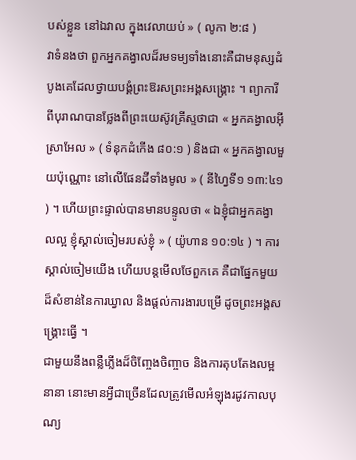បស់ខ្លួន នៅឯវាល ក្នុងវេលាយប់ » ( លូកា ២:៨ )
វាទំនងថា ពួកអ្នកគង្វាលដ៏រមទម្យទាំងនោះគឺជាមនុស្សដំបូងគេដែលថ្វាយបង្គំព្រះឱរសព្រះអង្គសង្គ្រោះ ។ ព្យាការីពីបុរាណបានថ្លែងពីព្រះយេស៊ូវគ្រីស្ទថាជា « អ្នកគង្វាលអ៊ីស្រាអែល » ( ទំនុកដំកើង ៨០:១ ) និងជា « អ្នកគង្វាលមួយប៉ុណ្ណោះ នៅលើផែនដីទាំងមូល » ( នីហ្វៃទី១ ១៣:៤១ ) ។ ហើយព្រះផ្ទាល់បានមានបន្ទូលថា « ឯខ្ញុំជាអ្នកគង្វាលល្អ ខ្ញុំស្គាល់ចៀមរបស់ខ្ញុំ » ( យ៉ូហាន ១០:១៤ ) ។ ការស្គាល់ចៀមយើង ហើយបន្តមើលថែពួកគេ គឺជាផ្នែកមួយដ៏សំខាន់នៃការឃ្វាល និងផ្តល់ការងារបម្រើ ដូចព្រះអង្គសង្គ្រោះធ្វើ ។
ជាមួយនឹងពន្លឺភ្លើងដ៏ចិញ្ចែងចិញ្ចាច និងការតុបតែងលម្អនានា នោះមានអ្វីជាច្រើនដែលត្រូវមើលអំឡុងរដូវកាលបុណ្យ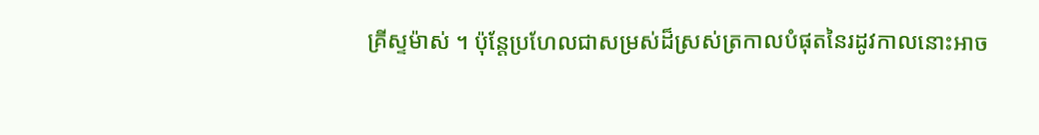គ្រីស្ទម៉ាស់ ។ ប៉ុន្តែប្រហែលជាសម្រស់ដ៏ស្រស់ត្រកាលបំផុតនៃរដូវកាលនោះអាច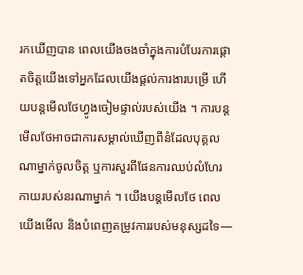រកឃើញបាន ពេលយើងចងចាំក្នុងការបំបែរការផ្តោតចិត្តយើងទៅអ្នកដែលយើងផ្តល់ការងារបម្រើ ហើយបន្តមើលថែហ្វូងចៀមផ្ទាល់របស់យើង ។ ការបន្តមើលថែអាចជាការសម្គាល់ឃើញពីនំដែលបុគ្គលណាម្នាក់ចូលចិត្ត ឬការសួរពីផែនការឈប់លំហែរកាយរបស់នរណាម្នាក់ ។ យើងបន្តមើលថែ ពេលយើងមើល និងបំពេញតម្រូវការរបស់មនុស្សដទៃ—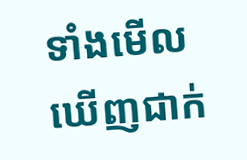ទាំងមើលឃើញជាក់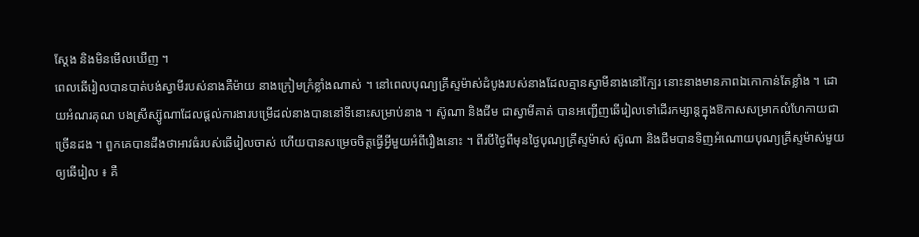ស្តែង និងមិនមើលឃើញ ។
ពេលឆើរៀលបានបាត់បង់ស្វាមីរបស់នាងគឺម៉ាយ នាងក្រៀមក្រំខ្លាំងណាស់ ។ នៅពេលបុណ្យគ្រីស្ទម៉ាស់ដំបូងរបស់នាងដែលគ្មានស្វាមីនាងនៅក្បែរ នោះនាងមានភាពឯកោកាន់តែខ្លាំង ។ ដោយអំណរគុណ បងស្រីស្ស៊ូណាដែលផ្តល់ការងារបម្រើដល់នាងបាននៅទីនោះសម្រាប់នាង ។ ស៊ូណា និងជីម ជាស្វាមីគាត់ បានអញ្ជើញឆើរៀលទៅដើរកម្សាន្តក្នុងឱកាសសម្រាកលំហែកាយជាច្រើនដង ។ ពួកគេបានដឹងថាអាវធំរបស់ឆើរៀលចាស់ ហើយបានសម្រេចចិត្តធ្វើអ្វីមួយអំពីរឿងនោះ ។ ពីរបីថ្ងៃពីមុនថ្ងៃបុណ្យគ្រីស្ទម៉ាស់ ស៊ូណា និងជីមបានទិញអំណោយបុណ្យគ្រីស្ទម៉ាស់មួយឲ្យឆើរៀល ៖ គឺ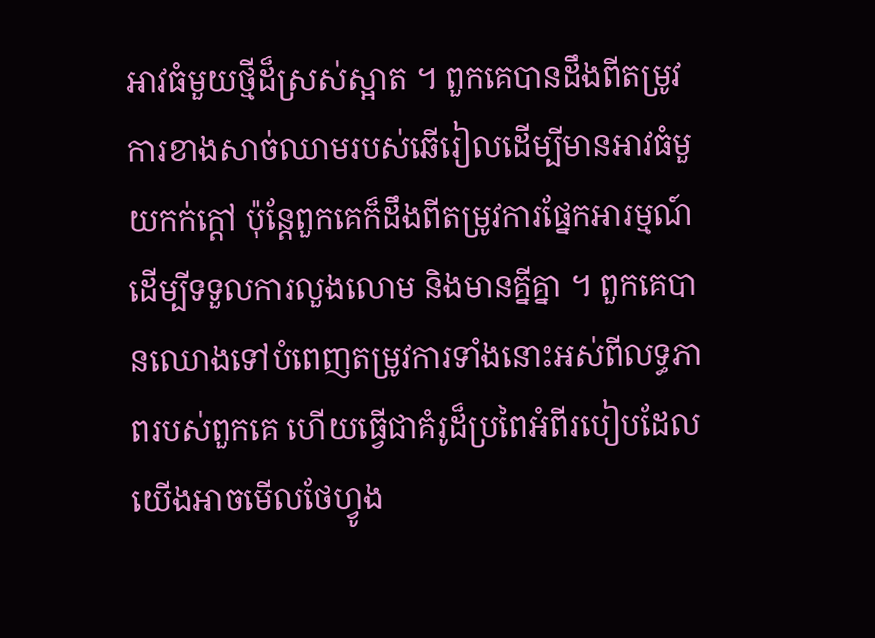អាវធំមួយថ្មីដ៏ស្រស់ស្អាត ។ ពួកគេបានដឹងពីតម្រូវការខាងសាច់ឈាមរបស់ឆើរៀលដើម្បីមានអាវធំមួយកក់ក្តៅ ប៉ុន្តែពួកគេក៏ដឹងពីតម្រូវការផ្នែកអារម្មណ៍ ដើម្បីទទួលការលួងលោម និងមានគ្នីគ្នា ។ ពួកគេបានឈោងទៅបំពេញតម្រូវការទាំងនោះអស់ពីលទ្ធភាពរបស់ពួកគេ ហើយធ្វើជាគំរូដ៏ប្រពៃអំពីរបៀបដែលយើងអាចមើលថែហ្វូង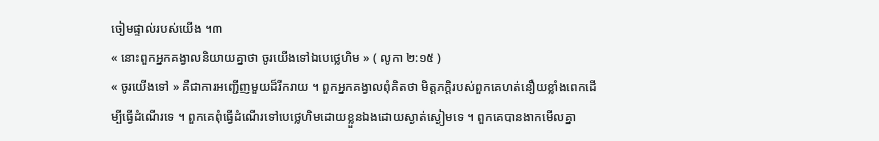ចៀមផ្ទាល់របស់យើង ។៣
« នោះពួកអ្នកគង្វាលនិយាយគ្នាថា ចូរយើងទៅឯបេថ្លេហិម » ( លូកា ២:១៥ )
« ចូរយើងទៅ » គឺជាការអញ្ជើញមួយដ៏រីករាយ ។ ពួកអ្នកគង្វាលពុំគិតថា មិត្តភក្ដិរបស់ពួកគេហត់នឿយខ្លាំងពេកដើម្បីធ្វើដំណើរទេ ។ ពួកគេពុំធ្វើដំណើរទៅបេថ្លេហិមដោយខ្លួនឯងដោយស្ងាត់ស្ងៀមទេ ។ ពួកគេបានងាកមើលគ្នា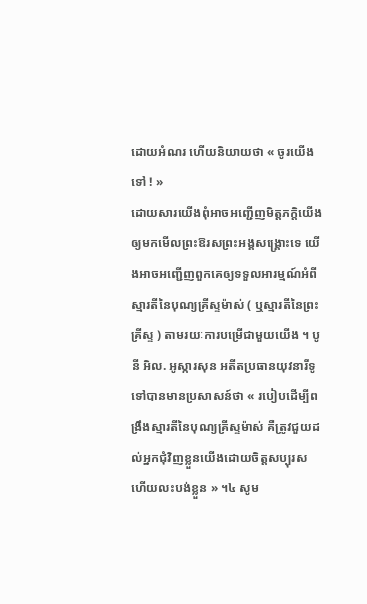ដោយអំណរ ហើយនិយាយថា « ចូរយើងទៅ ! »
ដោយសារយើងពុំអាចអញ្ជើញមិត្តភក្តិយើងឲ្យមកមើលព្រះឱរសព្រះអង្គសង្គ្រោះទេ យើងអាចអញ្ជើញពួកគេឲ្យទទួលអារម្មណ៍អំពីស្មារតីនៃបុណ្យគ្រីស្ទម៉ាស់ ( ឬស្មារតីនៃព្រះគ្រីស្ទ ) តាមរយៈការបម្រើជាមួយយើង ។ បូនី អិល. អូស្ការសុន អតីតប្រធានយុវនារីទូទៅបានមានប្រសាសន៍ថា « របៀបដើម្បីពង្រឹងស្មារតីនៃបុណ្យគ្រីស្ទម៉ាស់ គឺត្រូវជួយដល់អ្នកជុំវិញខ្លួនយើងដោយចិត្តសប្បុរស ហើយលះបង់ខ្លួន » ។៤ សូម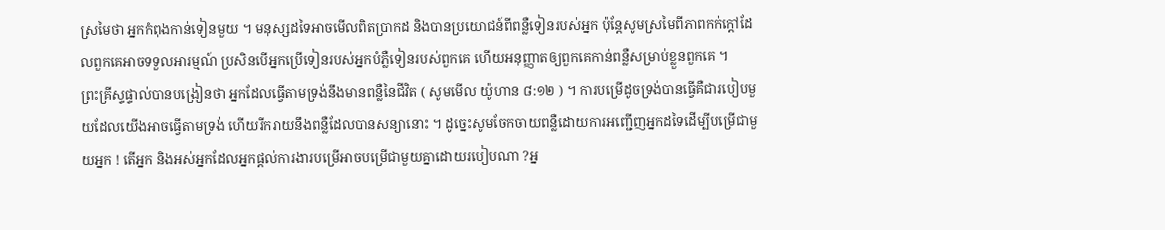ស្រមៃថា អ្នកកំពុងកាន់ទៀនមួយ ។ មនុស្សដទៃអាចមើលពិតប្រាកដ និងបានប្រយោជន៍ពីពន្លឺទៀនរបស់អ្នក ប៉ុន្តែសូមស្រមៃពីភាពកក់ក្តៅដែលពួកគេអាចទទួលអារម្មណ៍ ប្រសិនបើអ្នកប្រើទៀនរបស់អ្នកបំភ្លឺទៀនរបស់ពួកគេ ហើយអនុញ្ញាតឲ្យពួកគេកាន់ពន្លឺសម្រាប់ខ្លួនពួកគេ ។
ព្រះគ្រីស្ទផ្ទាល់បានបង្រៀនថា អ្នកដែលធ្វើតាមទ្រង់នឹងមានពន្លឺនៃជីវិត ( សូមមើល យ៉ូហាន ៨:១២ ) ។ ការបម្រើដូចទ្រង់បានធ្វើគឺជារបៀបមួយដែលយើងអាចធ្វើតាមទ្រង់ ហើយរីករាយនឹងពន្លឺដែលបានសន្យានោះ ។ ដូច្នេះសូមចែកចាយពន្លឺដោយការអញ្ជើញអ្នកដទៃដើម្បីបម្រើជាមួយអ្នក ! តើអ្នក និងអស់អ្នកដែលអ្នកផ្តល់ការងារបម្រើអាចបម្រើជាមួយគ្នាដោយរបៀបណា ?អ្ន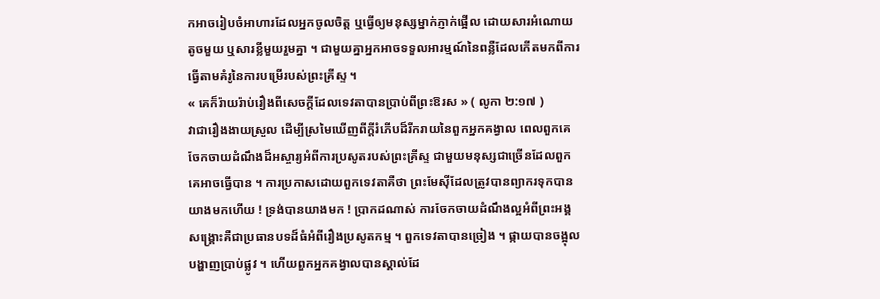កអាចរៀបចំអាហារដែលអ្នកចូលចិត្ត ឬធ្វើឲ្យមនុស្សម្នាក់ភ្ញាក់ផ្អើល ដោយសារអំណោយតូចមួយ ឬសារខ្លីមួយរួមគ្នា ។ ជាមួយគ្នាអ្នកអាចទទួលអារម្មណ៍នៃពន្លឺដែលកើតមកពីការធ្វើតាមគំរូនៃការបម្រើរបស់ព្រះគ្រីស្ទ ។
« គេក៏រ៉ាយរ៉ាប់រឿងពីសេចក្តីដែលទេវតាបានប្រាប់ពីព្រះឱរស » ( លូកា ២:១៧ )
វាជារឿងងាយស្រួល ដើម្បីស្រមៃឃើញពីក្តីរំភើបដ៏រីករាយនៃពួកអ្នកគង្វាល ពេលពួកគេចែកចាយដំណឹងដ៏អស្ចារ្យអំពីការប្រសូតរបស់ព្រះគ្រីស្ទ ជាមួយមនុស្សជាច្រើនដែលពួកគេអាចធ្វើបាន ។ ការប្រកាសដោយពួកទេវតាគឺថា ព្រះមែស៊ីដែលត្រូវបានព្យាករទុកបានយាងមកហើយ ! ទ្រង់បានយាងមក ! ប្រាកដណាស់ ការចែកចាយដំណឹងល្អអំពីព្រះអង្គសង្គ្រោះគឺជាប្រធានបទដ៏ធំអំពីរឿងប្រសូតកម្ម ។ ពួកទេវតាបានច្រៀង ។ ផ្កាយបានចង្អុលបង្ហាញប្រាប់ផ្លូវ ។ ហើយពួកអ្នកគង្វាលបានស្គាល់ដែ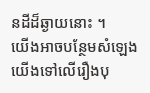នដីដ៏ឆ្ងាយនោះ ។
យើងអាចបន្ថែមសំឡេងយើងទៅលើរឿងបុ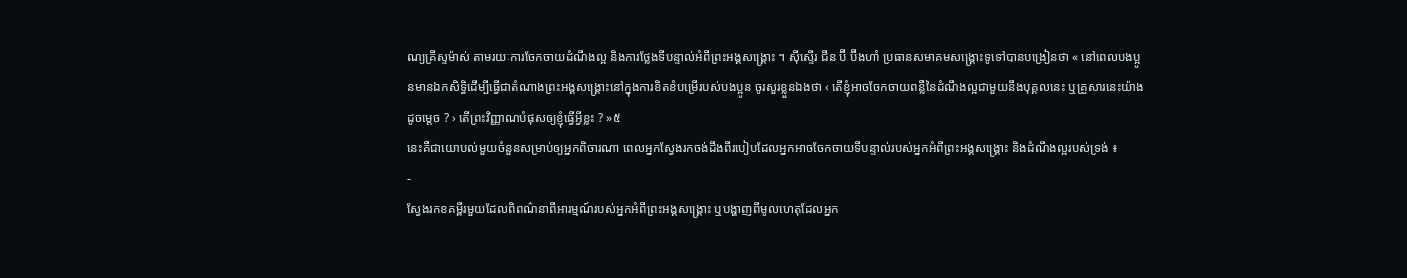ណ្យគ្រីស្ទម៉ាស់ តាមរយៈការចែកចាយដំណឹងល្អ និងការថ្លែងទីបន្ទាល់អំពីព្រះអង្គសង្គ្រោះ ។ ស៊ីស្ទើរ ជីន ប៊ី ប៊ីងហាំ ប្រធានសមាគមសង្គ្រោះទូទៅបានបង្រៀនថា « នៅពេលបងប្អូនមានឯកសិទ្ធិដើម្បីធ្វើជាតំណាងព្រះអង្គសង្គ្រោះនៅក្នុងការខិតខំបម្រើរបស់បងប្អូន ចូរសួរខ្លួនឯងថា ‹ តើខ្ញុំអាចចែកចាយពន្លឺនៃដំណឹងល្អជាមួយនឹងបុគ្គលនេះ ឬគ្រួសារនេះយ៉ាងដូចម្ដេច ? › តើព្រះវិញ្ញាណបំផុសឲ្យខ្ញុំធ្វើអ្វីខ្លះ ? »៥
នេះគឺជាយោបល់មួយចំនួនសម្រាប់ឲ្យអ្នកពិចារណា ពេលអ្នកស្វែងរកចង់ដឹងពីរបៀបដែលអ្នកអាចចែកចាយទីបន្ទាល់របស់អ្នកអំពីព្រះអង្គសង្គ្រោះ និងដំណឹងល្អរបស់ទ្រង់ ៖
-
ស្វែងរកខគម្ពីរមួយដែលពិពណ៌នាពីអារម្មណ៍របស់អ្នកអំពីព្រះអង្គសង្គ្រោះ ឬបង្ហាញពីមូលហេតុដែលអ្នក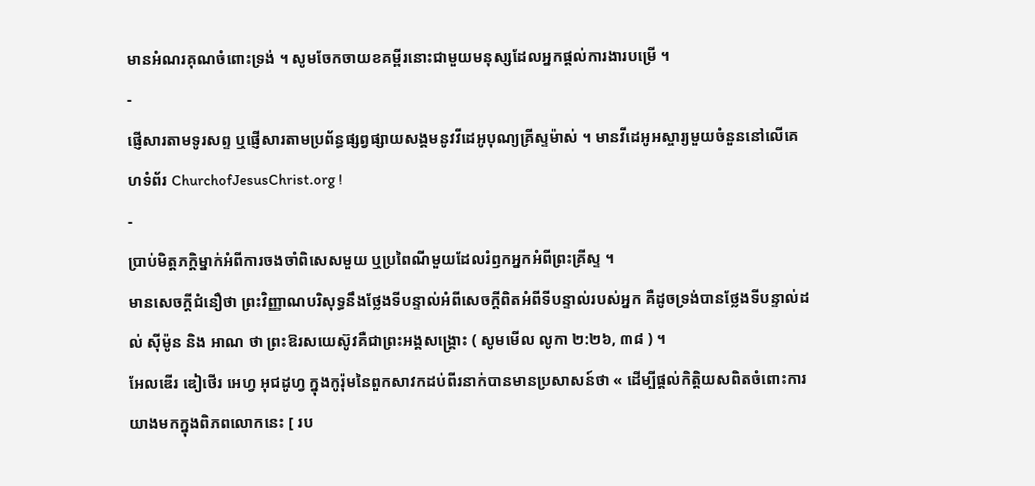មានអំណរគុណចំពោះទ្រង់ ។ សូមចែកចាយខគម្ពីរនោះជាមួយមនុស្សដែលអ្នកផ្តល់ការងារបម្រើ ។
-
ផ្ញើសារតាមទូរសព្ទ ឬផ្ញើសារតាមប្រព័ន្ធផ្សព្វផ្សាយសង្គមនូវវីដេអូបុណ្យគ្រីស្ទម៉ាស់ ។ មានវីដេអូអស្ចារ្យមួយចំនួននៅលើគេហទំព័រ ChurchofJesusChrist.org !
-
ប្រាប់មិត្តភក្តិម្នាក់អំពីការចងចាំពិសេសមួយ ឬប្រពៃណីមួយដែលរំឭកអ្នកអំពីព្រះគ្រីស្ទ ។
មានសេចក្តីជំនឿថា ព្រះវិញ្ញាណបរិសុទ្ធនឹងថ្លែងទីបន្ទាល់អំពីសេចក្តីពិតអំពីទីបន្ទាល់របស់អ្នក គឺដូចទ្រង់បានថ្លែងទីបន្ទាល់ដល់ ស៊ីម៉ូន និង អាណ ថា ព្រះឱរសយេស៊ូវគឺជាព្រះអង្គសង្គ្រោះ ( សូមមើល លូកា ២:២៦, ៣៨ ) ។
អែលឌើរ ឌៀថើរ អេហ្វ អុជដូហ្វ ក្នុងកូរ៉ុមនៃពួកសាវកដប់ពីរនាក់បានមានប្រសាសន៍ថា « ដើម្បីផ្ដល់កិត្តិយសពិតចំពោះការយាងមកក្នុងពិភពលោកនេះ [ រប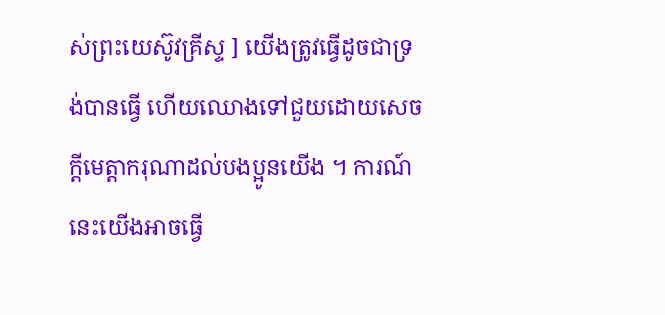ស់ព្រះយេស៊ូវគ្រីស្ទ ] យើងត្រូវធ្វើដូចជាទ្រង់បានធ្វើ ហើយឈោងទៅជួយដោយសេចក្ដីមេត្តាករុណាដល់បងប្អូនយើង ។ ការណ៍នេះយើងអាចធ្វើ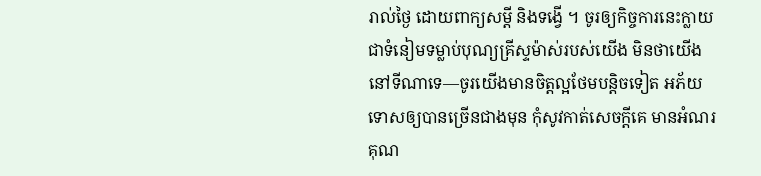រាល់ថ្ងៃ ដោយពាក្យសម្ដី និងទង្វើ ។ ចូរឲ្យកិច្ចការនេះក្លាយជាទំនៀមទម្លាប់បុណ្យគ្រីស្ទម៉ាស់របស់យើង មិនថាយើងនៅទីណាទេ—ចូរយើងមានចិត្តល្អថែមបន្តិចទៀត អភ័យទោសឲ្យបានច្រើនជាងមុន កុំសូវកាត់សេចក្ដីគេ មានអំណរគុណ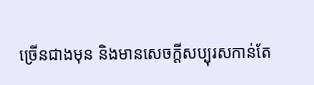ច្រើនជាងមុន និងមានសេចក្ដីសប្បុរសកាន់តែ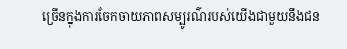ច្រើនក្នុងការចែកចាយភាពសម្បូរណ៌របស់យើងជាមួយនឹងជន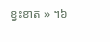ខ្វះខាត » ។៦